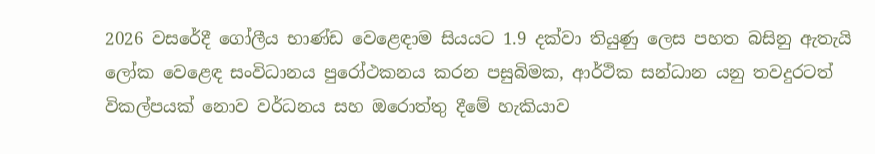2026 වසරේදී ගෝලීය භාණ්ඩ වෙළෙඳාම සියයට 1.9 දක්වා තියුණු ලෙස පහත බසිනු ඇතැයි ලෝක වෙළෙඳ සංවිධානය පුරෝථකනය කරන පසුබිමක, ආර්ථික සන්ධාන යනු තවදුරටත් විකල්පයක් නොව වර්ධනය සහ ඔරොත්තු දීමේ හැකියාව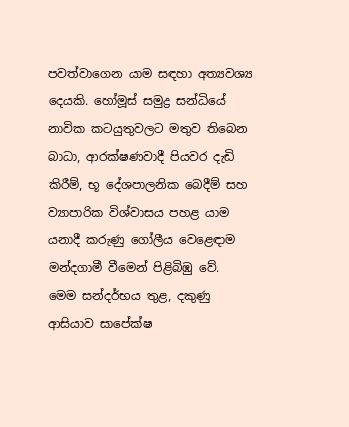පවත්වාගෙන යාම සඳහා අත්‍යවශ්‍ය දෙයකි. හෝමූස් සමුද්‍ර සන්ධියේ නාවික කටයුතුවලට මතුව තිබෙන බාධා, ආරක්ෂණවාදී පියවර දැඩි කිරීම්, භූ දේශපාලනික බෙදීම් සහ ව්‍යාපාරික විශ්වාසය පහළ යාම යනාදී කරුණු ගෝලීය වෙළෙඳාම මන්දගාමී වීමෙන් පිළිබිඹු වේ.
මෙම සන්දර්භය තුළ, දකුණු ආසියාව සාපේක්ෂ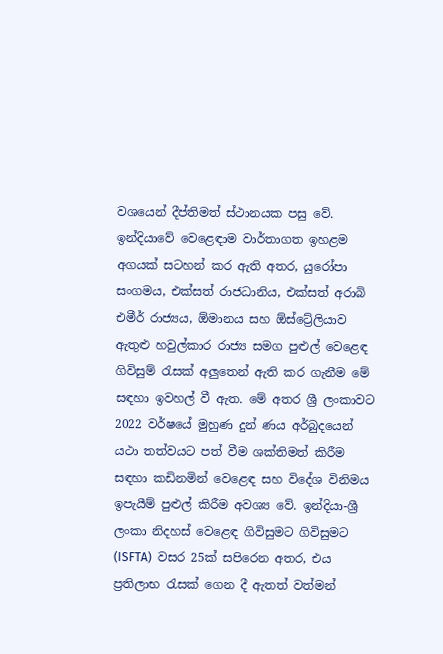වශයෙන් දීප්තිමත් ස්ථානයක පසු වේ. ඉන්දියාවේ වෙළෙඳාම වාර්තාගත ඉහළම අගයක් සටහන් කර ඇති අතර, යුරෝපා සංගමය, එක්සත් රාජධානිය, එක්සත් අරාබි එමීර් රාජ්‍යය, ඕමානය සහ ඕ‍ස්ට්‍රේලියාව ඇතුළු හවුල්කාර රාජ්‍ය සමග පුළුල් වෙළෙඳ ගිවිසුම් රැසක් අලු‍තෙන් ඇති කර ගැනීම මේ සඳහා ඉවහල් වී ඇත. මේ අතර ශ්‍රී ලංකාවට 2022 වර්ෂයේ මුහුණ දුන් ණය අර්බුදයෙන් යථා තත්වයට පත් වීම ශක්තිමත් කිරීම සඳහා කඩිනමින් වෙළෙඳ සහ විදේශ විනිමය ඉපැයීම් පුළුල් කිරීම අවශ්‍ය වේ. ඉන්දියා-ශ්‍රී ලංකා නිදහස් වෙළෙඳ ගිවිසුමට ගිවිසුමට (ISFTA)  වසර 25ක් සපිරෙන අතර, එය ප්‍රතිලාභ රැසක් ගෙන දී ඇතත් වත්මන්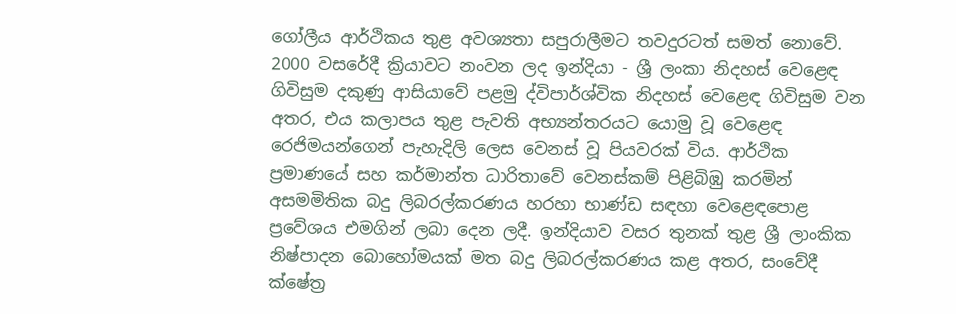ගෝලීය ආර්ථිකය තුළ අවශ්‍යතා සපුරාලීමට තවදුරටත් සමත් නොවේ.
2000 වසරේදී ක්‍රියාවට නංවන ලද ඉන්දියා - ශ්‍රී ලංකා නිදහස් වෙළෙඳ ගිවිසුම දකුණු ආසියාවේ පළමු ද්විපාර්ශ්වික නිදහස් වෙළෙඳ ගිවිසුම වන අතර, එය කලාපය තුළ පැවති අභ්‍යන්තරයට යොමු වූ වෙළෙඳ රෙජිමයන්ගෙන් පැහැදිලි ලෙස වෙනස් වූ පියවරක් විය. ආර්ථික ප්‍රමාණයේ සහ කර්මාන්ත ධාරිතාවේ වෙනස්කම් පිළිබිඹු කරමින් අසමමිතික බදු ලිබරල්කරණය හරහා භාණ්ඩ සඳහා වෙළෙඳපොළ ප්‍රවේශය එමගින් ලබා දෙන ලදී. ඉන්දියාව වසර තුනක් තුළ ශ්‍රී ලාංකික නිෂ්පාදන බොහෝමයක් මත බදු ලිබරල්කරණය කළ අතර, සං‍වේදී ක්ෂේත්‍ර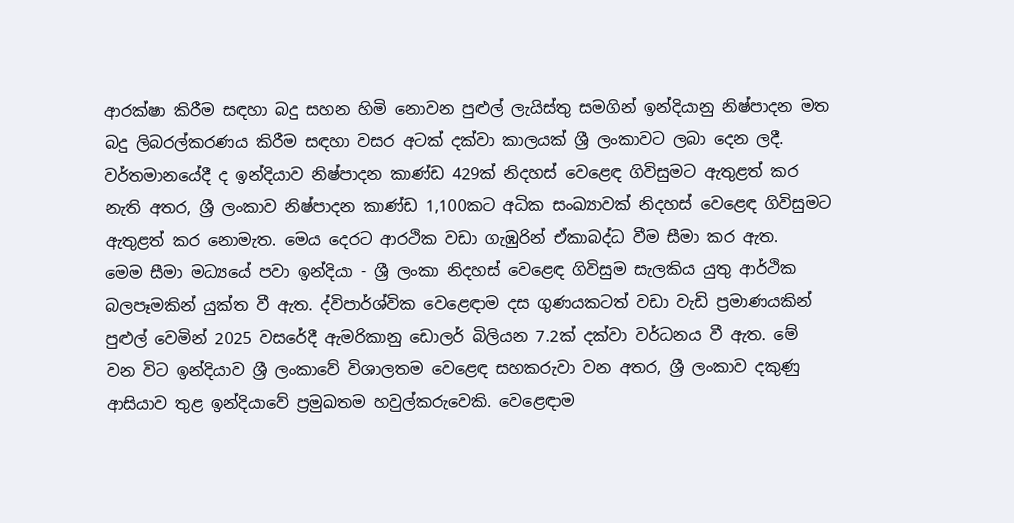ආරක්ෂා කිරීම සඳහා බදු සහන හිමි නොවන පුළුල් ලැයිස්තු සමගින් ඉන්දියානු නිෂ්පාදන මත බදු ලිබරල්කරණය කිරීම සඳහා වසර අටක් දක්වා කාලයක් ශ්‍රී ලංකාවට ලබා දෙන ලදී. වර්තමානයේදී ද ඉන්දියාව නිෂ්පාදන කාණ්ඩ 429ක් නිදහස් වෙළෙඳ ගිවිසුමට ඇතුළත් කර නැති අතර, ශ්‍රී ලංකාව නිෂ්පාදන කාණ්ඩ 1,100කට අධික සංඛ්‍යාවක් නිදහස් වෙළෙඳ ගිවිසුමට ඇතුළත් කර නොමැත. මෙය දෙරට ආරථික වඩා ගැඹුරින් ඒකාබද්ධ වීම සීමා කර ඇත.
මෙම සීමා මධ්‍යයේ පවා ඉන්දියා - ශ්‍රී ලංකා නිදහස් වෙළෙඳ ගිවිසුම සැලකිය යුතු ආර්ථික බලපෑමකින් යුක්ත වී ඇත. ද්විපාර්ශ්වික වෙළෙඳාම දස ගුණයකටත් වඩා වැඩි ප්‍රමාණයකින් පුළුල් වෙමින් 2025 වසරේදී ඇමරිකානු ඩොලර් බිලියන 7.2ක් දක්වා වර්ධනය වී ඇත. මේ වන විට ඉන්දියාව ශ්‍රී ලංකාවේ විශාලතම වෙළෙඳ සහකරුවා වන අතර, ශ්‍රී ලංකාව දකුණු ආසියාව තුළ ඉන්දියාවේ ප්‍රමුඛතම හවුල්කරුවෙකි. වෙළෙඳාම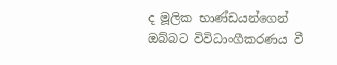ද මූලික භාණ්ඩයන්ගෙන් ඔබ්බට විවිධාංගීකරණය වී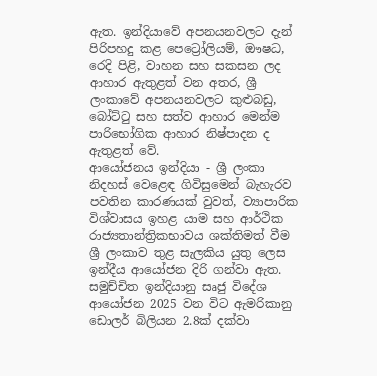ඇත. ඉන්දියාවේ අපනයනවලට දැන් පිරිපහදු කළ පෙට්‍රෝලියම්, ඖෂධ, රෙදි පිළි, වාහන සහ සකසන ලද ආහාර ඇතුළත් වන අතර, ශ්‍රී ලංකාවේ අපනයනවලට කුළුබඩු, බෝට්ටු සහ සත්ව ආහාර මෙන්ම පාරිභෝගික ආහාර නිෂ්පාදන ද ඇතුළත් වේ.
ආයෝජනය ඉන්දියා - ශ්‍රී ලංකා නිදහස් වෙළෙඳ ගිවිසුමෙන් බැහැරව පවතින කාරණයක් වුවත්, ව්‍යාපාරික විශ්වාසය ඉහළ යාම සහ ආර්ථික රාජ්‍යතාන්ත්‍රිකභාවය ශක්තිමත් වීම ශ්‍රී ලංකාව තුළ සැලකිය යුතු ලෙස ඉන්දීය ආයෝජන දිරි ගන්වා ඇත. සමුච්චිත ඉන්දියානු සෘජු විදේශ ආයෝජන 2025 වන විට ඇමරිකානු ඩොලර් බිලියන 2.8ක් දක්වා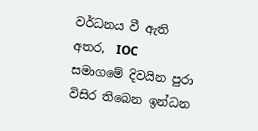වර්ධනය වී ඇති අතර,  IOC  සමාගමේ දිවයින පුරා විසිර තිබෙන ඉන්ධන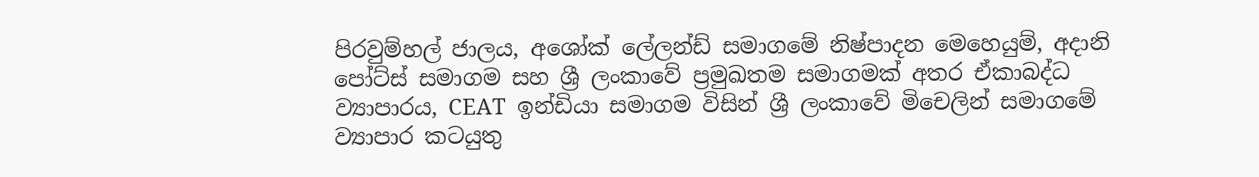පිරවුම්හල් ජාලය, අශෝක් ලේලන්ඩ් සමාගමේ නිෂ්පාදන මෙහෙයුම්, අදානි පෝට්ස් සමාගම සහ ශ්‍රී ලංකාවේ ප්‍රමුඛතම සමාගමක් අතර ඒකාබද්ධ ව්‍යාපාරය, CEAT  ඉන්ඩියා සමාගම විසින් ශ්‍රී ලංකාවේ මිචෙලින් සමාගමේ ව්‍යාපාර කටයුතු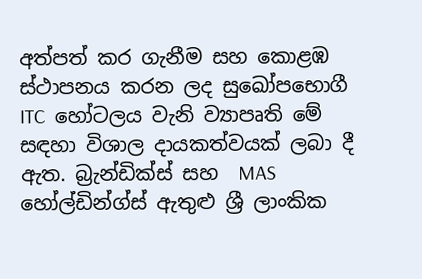අත්පත් කර ගැනීම සහ කොළඹ ස්ථාපනය කරන ලද සුඛෝපභොගී  ITC  හෝටලය වැනි ව්‍යාපෘති මේ සඳහා විශාල දායකත්වයක් ලබා දී ඇත. බ්‍රැන්ඩික්ස් සහ  MAS  හෝල්ඩින්ග්ස් ඇතුළු ශ්‍රී ලාංකික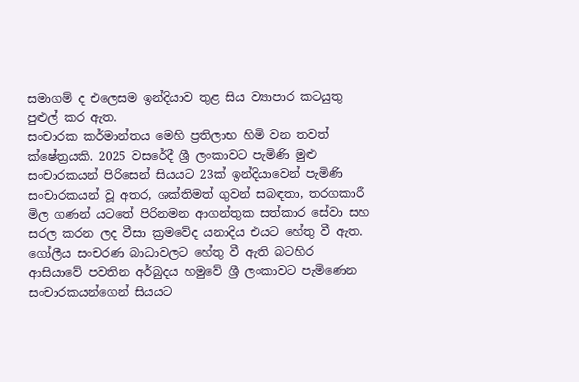සමාගම් ද එලෙසම ඉන්දියාව තුළ සිය ව්‍යාපාර කටයුතු පුළුල් කර ඇත.
සංචාරක කර්මාන්තය මෙහි ප්‍රතිලාභ හිමි වන තවත් ක්ෂේත්‍රයකි. 2025 වසරේදී ශ්‍රී ලංකාවට පැමිණි මුළු සංචාරකයන් පිරිසෙන් සියයට 23ක් ඉන්දියාවෙන් පැමිණි සංචාරකයන් වූ අතර, ශක්තිමත් ගුවන් සබඳතා, තරගකාරී මිල ගණන් යට‍තේ පිරිනමන ආගන්තුක සත්කාර සේවා සහ සරල කරන ලද වීසා ක්‍රම‍වේද යනාදිය එයට හේතු වී ඇත. ගෝලීය සංචරණ බාධාවලට හේතු වී ඇති බටහිර ආසියාවේ පවතින අර්බුදය හමුවේ ශ්‍රී ලංකාවට පැමිණෙන සංචාරකයන්ගෙන් සියයට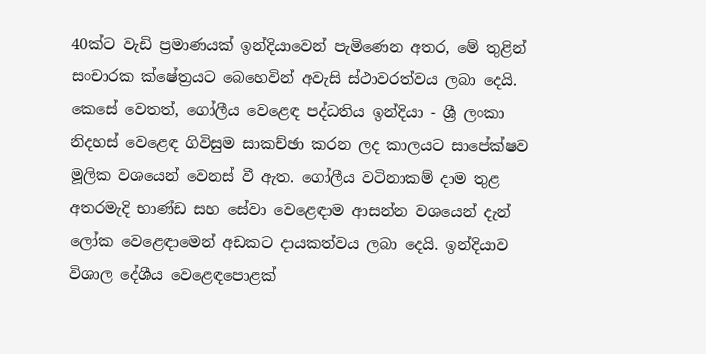40ක්‍ට වැඩි ප්‍රමාණයක් ඉන්දියාවෙන් පැමිණෙන අතර, මේ තුළින් සංචාරක ක්ෂේත්‍රයට බෙහෙවින් අවැසි ස්ථාවරත්වය ලබා දෙයි.
කෙසේ වෙතත්, ගෝලීය වෙළෙඳ පද්ධතිය ඉන්දියා - ශ්‍රී ලංකා නිදහස් වෙළෙඳ ගිවිසුම සාකච්ඡා කරන ලද කාලයට සාපේක්ෂව මූලික වශයෙන් වෙනස් වී ඇත. ගෝලීය වටිනාකම් දාම තුළ අතරමැදි භාණ්ඩ සහ සේවා වෙළෙඳාම ආසන්න වශයෙන් දැන් ලෝක වෙළෙඳාමෙන් අඩකට දායකත්වය ලබා දෙයි. ඉන්දියාව විශාල දේශීය වෙළෙඳපොළක්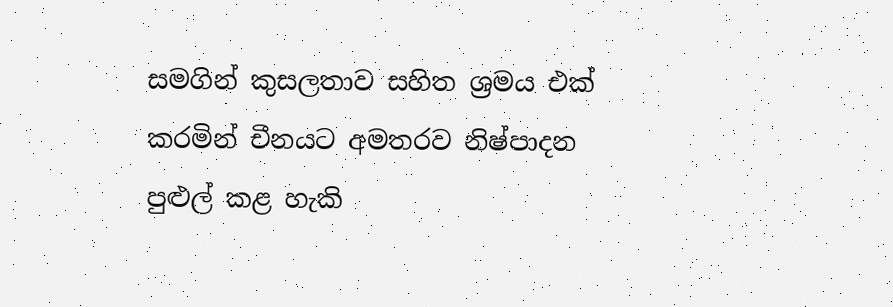සමගින් කුසලතාව සහිත ශ්‍රමය එක් කරමින් චීනයට අමතරව නිෂ්පාදන පුළුල් කළ හැකි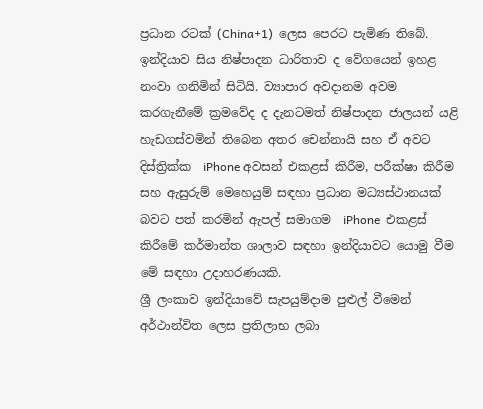ප්‍රධාන රටක් (China+1)  ලෙස පෙරට පැමිණ තිබේ. ඉන්දියාව සිය නිෂ්පාදන ධාරිතාව ද වේගයෙන් ඉහළ නංවා ගනිමින් සිටියි. ව්‍යාපාර අවදානම අවම කරගැනීමේ ක්‍රමවේද ද දැනටමත් නිෂ්පාදන ජාලයන් යළි හැඩගස්වමින් තිබෙන අතර චෙන්නායි සහ ඒ අවට දිස්ත්‍රික්ක  iPhone අවසන් එකළස් කිරීම, පරීක්ෂා කිරීම සහ ඇසුරුම් මෙහෙයුම් සඳහා ප්‍රධාන මධ්‍යස්ථානයක් බවට පත් කරමින් ඇපල් සමාගම  iPhone  එකළස් කිරීමේ කර්මාන්ත ශාලාව සඳහා ඉන්දියාවට යොමු වීම මේ සඳහා උදාහරණයකි.
ශ්‍රී ලංකාව ඉන්දියාවේ සැපයුම්දාම පුළුල් වීමෙන් අර්ථාන්විත ලෙස ප්‍රතිලාභ ලබා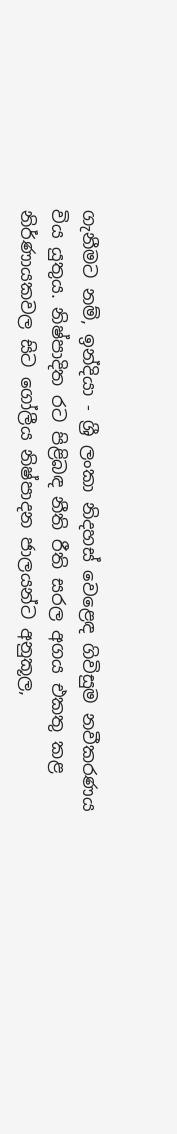ගැනීමට නම්, ඉන්දියා - ශ්‍රී ලංකා නිදහස් වෙළෙඳ ගිවිසුම නවීකරණය විය යුතුය. නිෂ්පාදිත රට පිළිබඳ නීති රීති සරල අගය එකතු කළ නිර්ණායකවල සිට ගෝලීය නිෂ්පාදන ජාලයන්ට අනුකූල,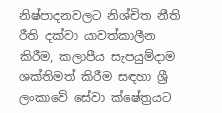නිෂ්පාදනවලට නිශ්චිත නීති රීති දක්වා යාවත්කාලීන කිරීම, කලාපීය සැපයුම්දාම ශක්තිමත් කිරීම සඳහා ශ්‍රී ලංකාවේ සේවා ක්ෂේත්‍රයට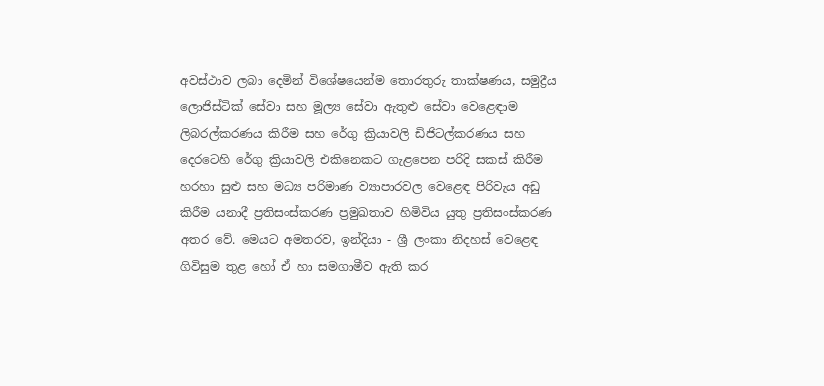අවස්ථාව ලබා දෙමින් විශේෂයෙන්ම තොරතුරු තාක්ෂණය, සමුද්‍රීය ලොජිස්ටික් සේවා සහ මූල්‍ය සේවා ඇතුළු සේවා වෙළෙඳාම ලිබරල්කරණය කිරීම සහ රේගු ක්‍රියාවලි ඩිජිටල්කරණය සහ දෙරටෙහි රේගු ක්‍රියාවලි එකිනෙකට ගැළපෙන පරිදි සකස් කිරීම හරහා සුළු සහ මධ්‍ය පරිමාණ ව්‍යාපාරවල වෙළෙඳ පිරිවැය අඩු කිරීම යනාදී ප්‍රතිසංස්කරණ ප්‍රමුඛතාව හිමිවිය යුතු ප්‍රතිසංස්කරණ අතර වේ. මෙයට අමතරව, ඉන්දියා - ශ්‍රී ලංකා නිදහස් වෙළෙඳ ගිවිසුම තුළ හෝ ඒ හා සමගාමීව ඇති කර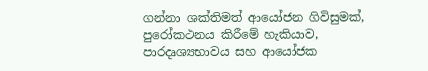ගන්නා ශක්තිමත් ආ‍යෝජන ගිවිසුමක්, පුරෝකථනය කිරීමේ හැකියාව, පාරදෘශ්‍යභාවය සහ ආයෝජක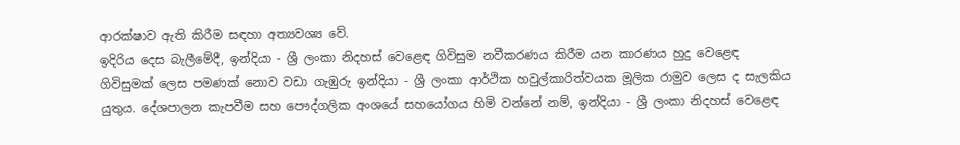ආරක්ෂාව ඇති කිරීම සඳහා අත්‍යවශ්‍ය වේ.
ඉදිරිය දෙස බැලීමේදී, ඉන්දියා - ශ්‍රී ලංකා නිදහස් වෙළෙඳ ගිවිසුම නවීකරණය කිරීම යන කාරණය හුදු වෙළෙඳ ගිවිසුමක් ලෙස පමණක් නොව වඩා ගැඹුරු ඉන්දියා - ශ්‍රී ලංකා ආර්ථික හවුල්කාරිත්වයක මූලික රාමුව ලෙස ද සැලකිය යුතුය. දේශපාලන කැපවීම සහ පෞද්ගලික අංශයේ සහ‍යෝගය හිමි වන්නේ නම්, ඉන්දියා - ශ්‍රී ලංකා නිදහස් වෙළෙඳ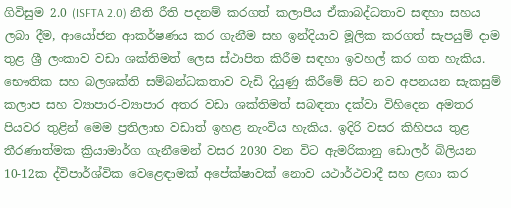ගිවිසුම 2.0 (ISFTA 2.0) නීති රීති පදනම් කරගත් කලාපීය ඒකාබද්ධතාව සඳහා සහය ලබා දීම, ආයෝජන ආකර්ෂණය කර ගැනීම සහ ඉන්දියාව මූලික කරගත් සැපයුම් දාම තුළ ශ්‍රී ලංකාව වඩා ශක්තිමත් ලෙස ස්ථාපිත කිරීම සඳහා ඉවහල් කර ගත හැකිය. භෞතික සහ බලශක්ති සම්බන්ධකතාව වැඩි දියුණු කිරීමේ සිට නව අපනයන සැකසුම් කලාප සහ ව්‍යාපාර-ව්‍යාපාර අතර වඩා ශක්තිමත් සබඳතා දක්වා විහිදෙන අමතර පියවර තුළින් මෙම ප්‍රතිලාභ වඩාත් ඉහළ නැංවිය හැකිය. ඉදිරි වසර කිහිපය තුළ තීරණාත්මක ක්‍රියාමාර්ග ගැනීමෙන් වසර 2030 වන විට ඇමරිකානු ‍ඩොලර් බිලියන 10-12ක ද්විපාර්ශ්වික වෙළෙඳාමක් අපේක්ෂාවක් නොව යථාර්ථවාදී සහ ළඟා කර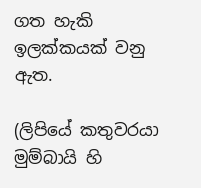ගත හැකි ඉලක්කයක් වනු ඇත.

(ලිපියේ කතුවරයා මුම්බායි හි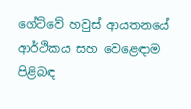ගේට්වේ හවුස් ආයතනයේ ආර්ථිකය සහ වෙළෙඳාම පිළිබඳ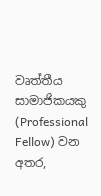වෘත්තීය සාමාජිකයකු (Professional Fellow) වන අතර,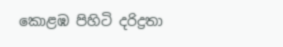කොළඹ පිහිටි දරිද්‍රතා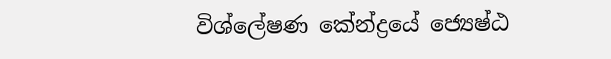විශ්ලේෂණ කේන්ද්‍රයේ ජ්‍යෙෂ්ඨ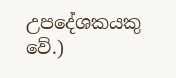උපදේශකයකු වේ.)